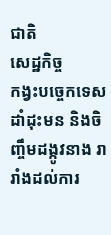ជាតិ
សេដ្ឋកិច្ច
កង្វះបច្ចេកទេសដាំដុះមន និងចិញ្ចឹមដង្កូវនាង រារាំងដល់ការ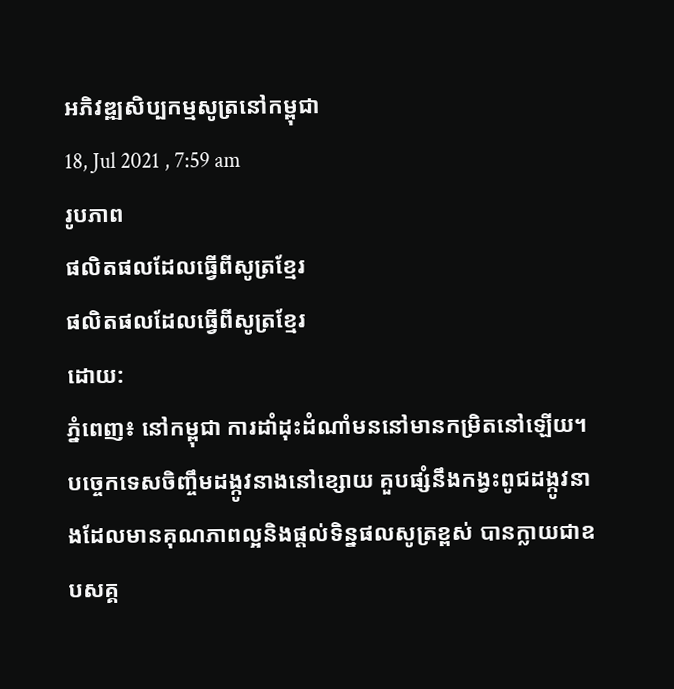អភិវឌ្ឍសិប្បកម្មសូត្រនៅកម្ពុជា
18, Jul 2021 , 7:59 am
រូបភាព
ផលិតផលដែលធ្វើពីសូត្រខ្មែរ
ផលិតផលដែលធ្វើពីសូត្រខ្មែរ
ដោយ:
ភ្នំពេញ៖ នៅកម្ពុជា ការដាំដុះដំណាំមននៅមានកម្រិតនៅឡើយ។បច្ចេកទេសចិញ្ចឹមដង្កូវនាងនៅខ្សោយ គួបផ្សំនឹងកង្វះពូជដង្កូវនាងដែលមានគុណភាពល្អនិងផ្តល់ទិន្នផលសូត្រខ្ពស់ បានក្លាយជាឧបសគ្គ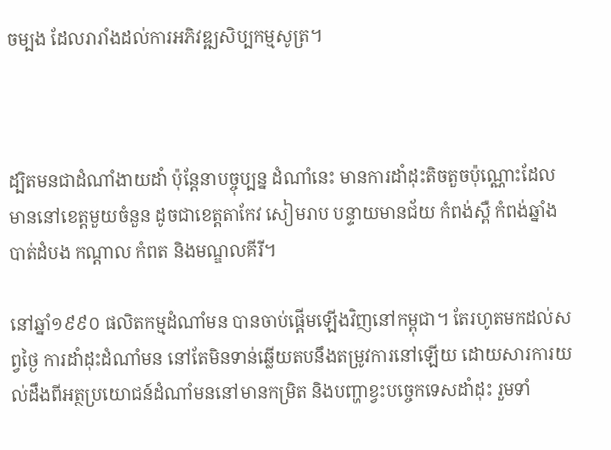ចម្បង ដែលរារាំងដល់ការអភិវឌ្ឍសិប្បកម្មសូត្រ។



ដ្បិតមនជាដំណាំងាយដាំ ប៉ុន្តែនាបច្ចុប្បន្ន ដំណាំនេះ មានការដាំដុះតិចតួចប៉ុណ្ណោះដែលមាននៅខេត្តមួយចំនួន ដូចជាខេត្តតាកែវ សៀមរាប បន្ទាយមានជ័យ កំពង់ស្ពឺ កំពង់ឆ្នាំង
បាត់ដំបង កណ្តាល កំពត និងមណ្ឌលគីរី។

នៅឆ្នាំ១៩៩០ ផលិតកម្មដំណាំមន បានចាប់ផ្ដើមឡើងវិញនៅកម្ពុជា។ តែរហូតមកដល់សព្វថ្ងៃ ការដាំដុះដំណាំមន នៅតែមិនទាន់ឆ្លើយតបនឹងតម្រូវការនៅឡើយ ដោយសារការយល់ដឹងពីអត្ថប្រយោជន៍ដំណាំមននៅមានកម្រិត និងបញ្ហាខ្វះបច្ចេកទេសដាំដុះ រួមទាំ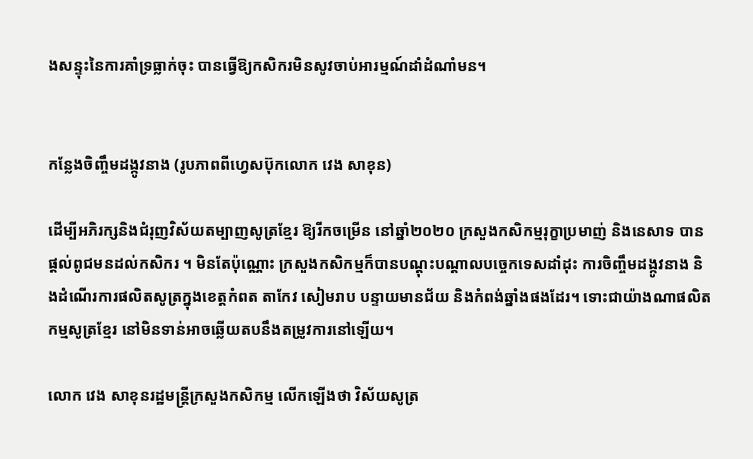ងសន្ទុះនៃការគាំទ្រធ្លាក់ចុះ បានធ្វើឱ្យកសិករមិនសូវចាប់អារម្មណ៍ដាំដំណាំមន។


កន្លែងចិញ្ចឹមដង្កូវនាង (រូបភាពពីហ្វេសប៊ុកលោក វេង សាខុន)

ដើម្បីអភិរក្សនិងជំរុញវិស័យតម្បាញសូត្រខ្មែរ ឱ្យរីកចម្រើន នៅឆ្នាំ២០២០ ក្រសួងកសិកម្មរុក្ខាប្រមាញ់ និងនេសាទ បានផ្ដល់ពូជមនដល់កសិករ ។ មិនតែប៉ុណ្ណោះ ក្រសួងកសិកម្មក៏បានបណ្តុះបណ្តាលបច្ចេកទេសដាំដុះ ការចិញ្ចឹមដង្កូវនាង និងដំណើរការផលិតសូត្រក្នុងខេត្តកំពត តាកែវ សៀមរាប បន្ទាយមានជ័យ និងកំពង់ឆ្នាំងផងដែរ។ ទោះជាយ៉ាងណាផលិតកម្មសូត្រខ្មែរ នៅមិនទាន់អាចឆ្លើយតបនឹងតម្រូវការនៅឡើយ។

លោក វេង សាខុនរដ្ឋមន្រ្តីក្រសួងកសិកម្ម លើកឡើងថា វិស័យសូត្រ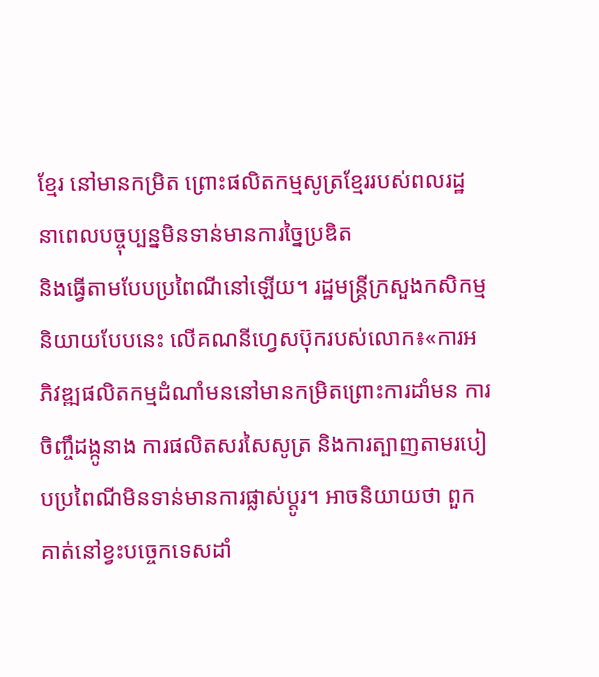ខ្មែរ នៅមានកម្រិត ព្រោះផលិតកម្មសូត្រខ្មែររបស់ពលរដ្ឋ នាពេលបច្ចុប្បន្នមិនទាន់មានការច្នៃប្រឌិត
និងធ្វើតាមបែបប្រពៃណីនៅឡើយ។ រដ្ឋមន្រ្តីក្រសួងកសិកម្មនិយាយបែបនេះ លើគណនីហ្វេសប៊ុករបស់លោក៖«ការអភិវឌ្ឍផលិតកម្មដំណាំមននៅមានកម្រិតព្រោះការដាំមន ការចិញ្ចឹដង្កូនាង ការផលិតសរសៃសូត្រ និងការត្បាញតាមរបៀបប្រពៃណីមិនទាន់មានការផ្លាស់ប្តូរ។ អាចនិយាយថា ពួកគាត់នៅខ្វះបច្ចេកទេសដាំ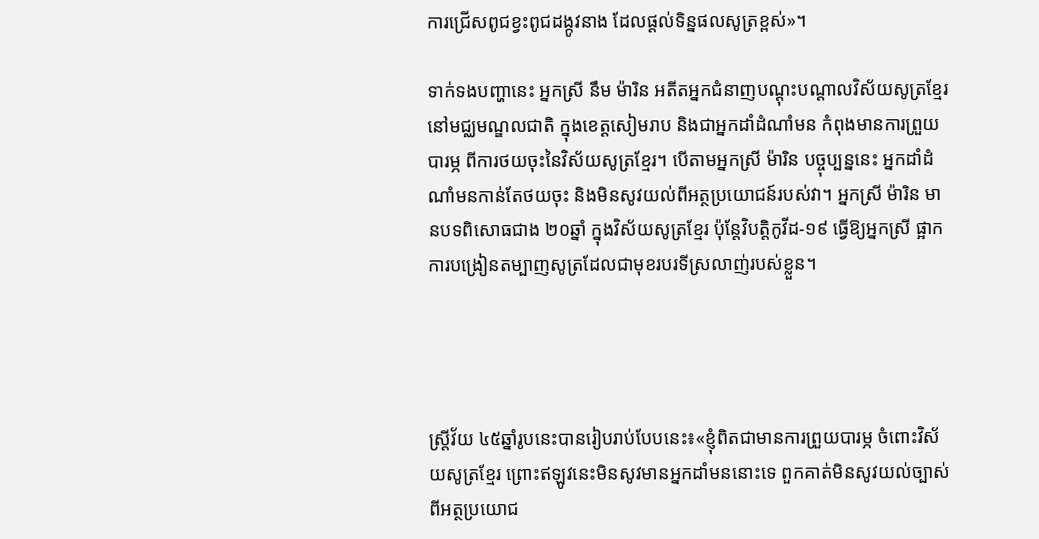ការជ្រើសពូជខ្វះពូជដង្កូវនាង ដែលផ្តល់ទិន្នផលសូត្រខ្ពស់»។

ទាក់ទងបញ្ហានេះ អ្នកស្រី នឹម ម៉ារិន អតីតអ្នកជំនាញបណ្ដុះបណ្ដាលវិស័យសូត្រខ្មែរ នៅមជ្ឈមណ្ឌលជាតិ ក្នុងខេត្តសៀមរាប និងជាអ្នកដាំដំណាំមន កំពុងមានការព្រួយបារម្ភ ពីការថយចុះនៃវិស័យសូត្រខ្មែរ។ បើតាមអ្នកស្រី ម៉ារិន បច្ចុប្បន្ននេះ អ្នកដាំដំណាំមនកាន់តែថយចុះ និងមិនសូវយល់ពីអត្ថប្រយោជន៍របស់វា។ អ្នកស្រី ម៉ារិន មានបទពិសោធជាង ២០ឆ្នាំ ក្នុងវិស័យសូត្រខ្មែរ ប៉ុន្តែវិបត្តិកូវីដ-១៩ ធ្វើឱ្យអ្នកស្រី ផ្អាកការបង្រៀនតម្បាញសូត្រដែលជាមុខរបរទីស្រលាញ់របស់ខ្លួន។




ស្រ្តីវ័យ ៤៥ឆ្នាំរូបនេះបានរៀបរាប់បែបនេះ៖«ខ្ញុំពិតជាមានការព្រួយបារម្ភ ចំពោះវិស័យសូត្រខ្មែរ ព្រោះឥឡូវនេះមិនសូវមានអ្នកដាំមននោះទេ ពួកគាត់មិនសូវយល់ច្បាស់ពីអត្ថប្រយោជ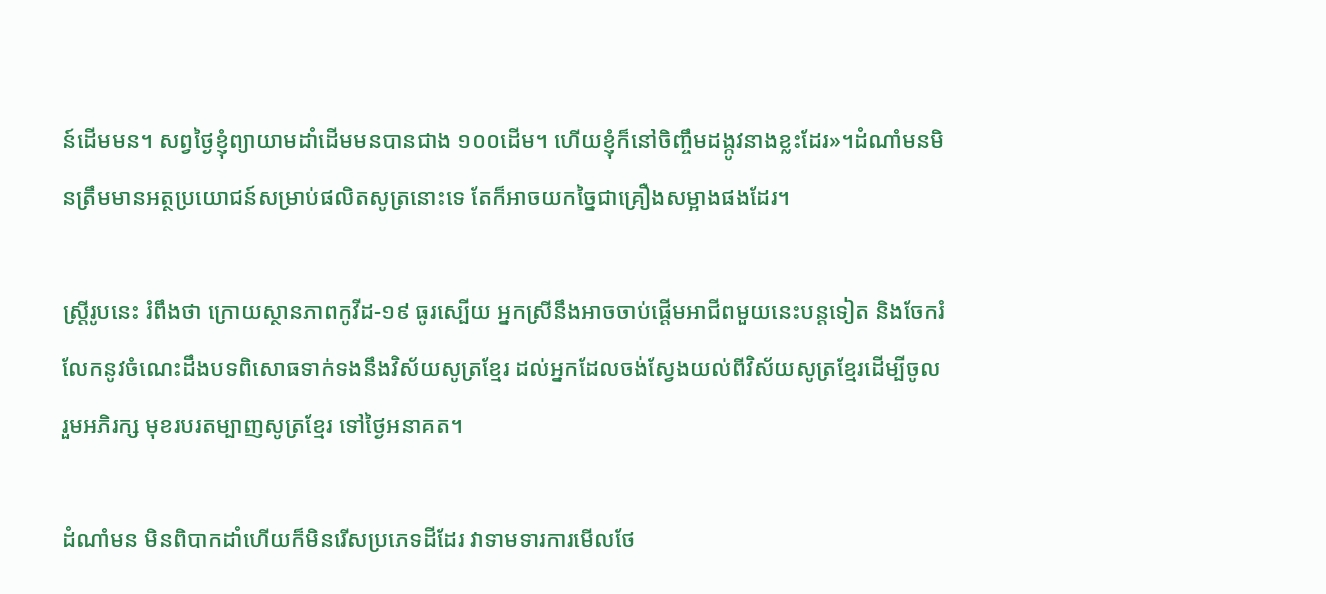ន៍ដើមមន។ សព្វថ្ងៃខ្ញុំព្យាយាមដាំដើមមនបានជាង ១០០ដើម។ ហើយខ្ញុំក៏នៅចិញ្ចឹមដង្កូវនាងខ្លះដែរ»។ដំណាំមនមិនត្រឹមមានអត្ថប្រយោជន៍សម្រាប់ផលិតសូត្រនោះទេ តែក៏អាចយកច្នៃជាគ្រឿងសម្អាងផងដែរ។

ស្ត្រីរូបនេះ រំពឹងថា ក្រោយស្ថានភាពកូវីដ-១៩ ធូរស្បើយ អ្នកស្រីនឹងអាចចាប់ផ្ដើមអាជីពមួយនេះបន្តទៀត និងចែករំលែកនូវចំណេះដឹងបទពិសោធទាក់ទងនឹងវិស័យសូត្រខ្មែរ ដល់អ្នកដែលចង់ស្វែងយល់ពីវិស័យសូត្រខ្មែរដើម្បីចូលរួមអភិរក្ស មុខរបរតម្បាញសូត្រខ្មែរ ទៅថ្ងៃអនាគត។

ដំណាំមន មិនពិបាកដាំហើយក៏មិនរើសប្រភេទដីដែរ វាទាមទារការមើលថែ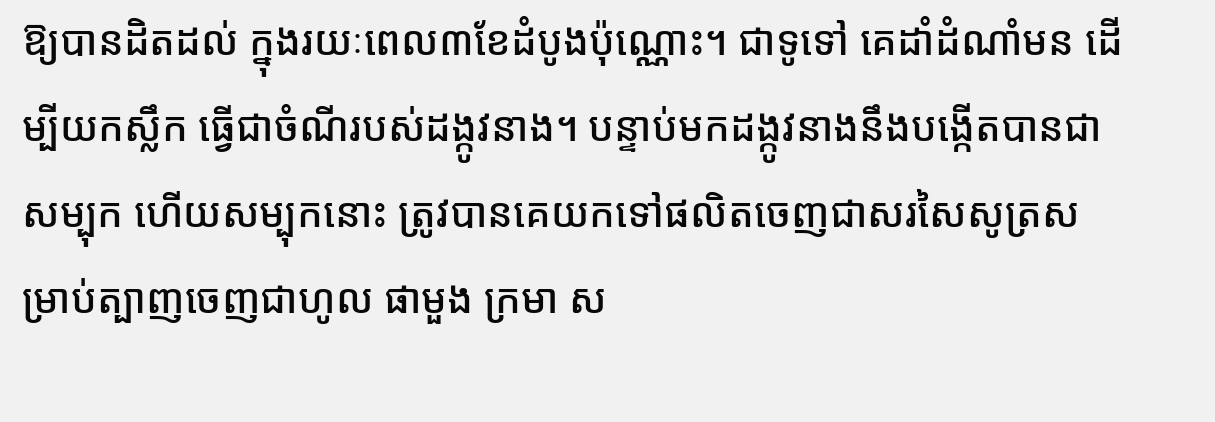ឱ្យបានដិតដល់ ក្នុងរយៈពេល៣ខែដំបូងប៉ុណ្ណោះ។ ជាទូទៅ គេដាំដំណាំមន ដើម្បីយកស្លឹក ធ្វើជាចំណីរបស់ដង្កូវនាង។ បន្ទាប់មកដង្កូវនាងនឹងបង្កើតបានជាសម្បុក ហើយសម្បុកនោះ ត្រូវបានគេយកទៅផលិតចេញជាសរសៃសូត្រសម្រាប់ត្បាញចេញជាហូល ផាមួង ក្រមា ស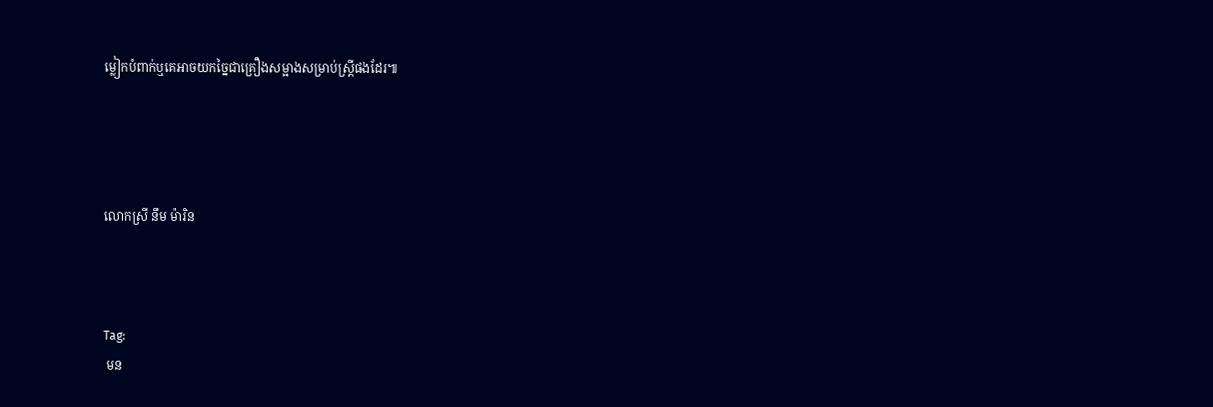ម្លៀកបំពាក់ឬគេអាចយកច្នៃជាគ្រឿងសម្អាងសម្រាប់ស្ត្រីផងដែរ៕




លោកស្រី នឹម ម៉ារិន



Tag:
 មន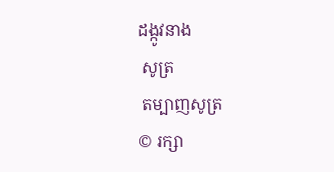ដង្កូវនាង
 សូត្រ
 តម្បាញសូត្រ
© រក្សា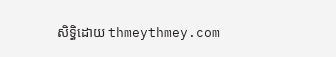សិទ្ធិដោយ thmeythmey.com